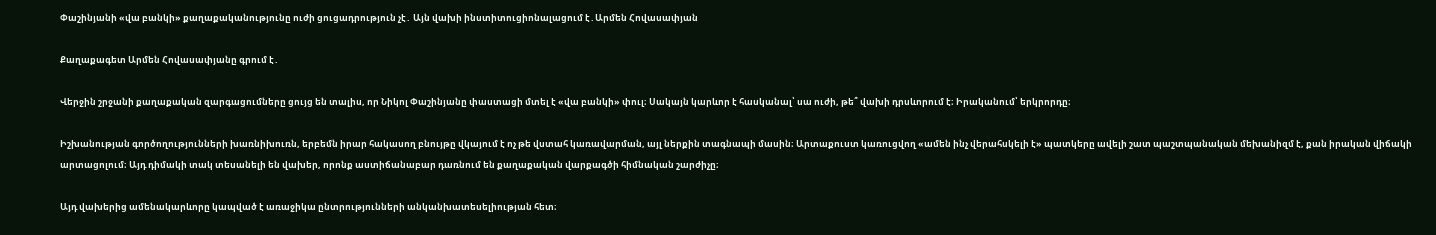Փաշինյանի «վա բանկի» քաղաքականությունը ուժի ցուցադրություն չէ․ Այն վախի ինստիտուցիոնալացում է․Արմեն Հովասափյան

Քաղաքագետ Արմեն Հովասափյանը գրում է․

Վերջին շրջանի քաղաքական զարգացումները ցույց են տալիս, որ Նիկոլ Փաշինյանը փաստացի մտել է «վա բանկի» փուլ։ Սակայն կարևոր է հասկանալ՝ սա ուժի, թե՞ վախի դրսևորում է։ Իրականում՝ երկրորդը։

Իշխանության գործողությունների խառնիխուռն, երբեմն իրար հակասող բնույթը վկայում է ոչ թե վստահ կառավարման, այլ ներքին տագնապի մասին։ Արտաքուստ կառուցվող «ամեն ինչ վերահսկելի է» պատկերը ավելի շատ պաշտպանական մեխանիզմ է, քան իրական վիճակի արտացոլում։ Այդ դիմակի տակ տեսանելի են վախեր, որոնք աստիճանաբար դառնում են քաղաքական վարքագծի հիմնական շարժիչը։

Այդ վախերից ամենակարևորը կապված է առաջիկա ընտրությունների անկանխատեսելիության հետ։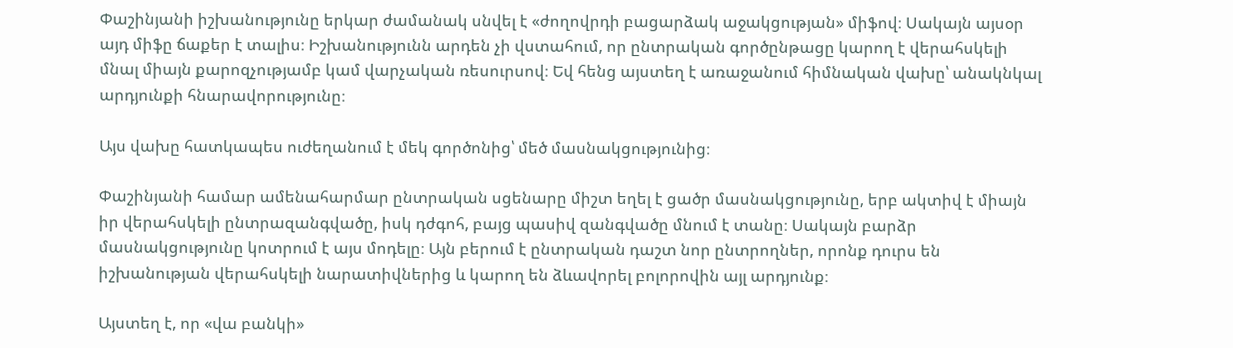Փաշինյանի իշխանությունը երկար ժամանակ սնվել է «ժողովրդի բացարձակ աջակցության» միֆով։ Սակայն այսօր այդ միֆը ճաքեր է տալիս։ Իշխանությունն արդեն չի վստահում, որ ընտրական գործընթացը կարող է վերահսկելի մնալ միայն քարոզչությամբ կամ վարչական ռեսուրսով։ Եվ հենց այստեղ է առաջանում հիմնական վախը՝ անակնկալ արդյունքի հնարավորությունը։

Այս վախը հատկապես ուժեղանում է մեկ գործոնից՝ մեծ մասնակցությունից։

Փաշինյանի համար ամենահարմար ընտրական սցենարը միշտ եղել է ցածր մասնակցությունը, երբ ակտիվ է միայն իր վերահսկելի ընտրազանգվածը, իսկ դժգոհ, բայց պասիվ զանգվածը մնում է տանը։ Սակայն բարձր մասնակցությունը կոտրում է այս մոդելը։ Այն բերում է ընտրական դաշտ նոր ընտրողներ, որոնք դուրս են իշխանության վերահսկելի նարատիվներից և կարող են ձևավորել բոլորովին այլ արդյունք։

Այստեղ է, որ «վա բանկի»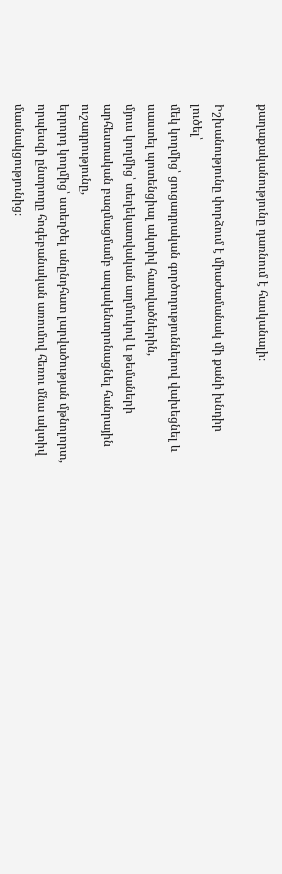քաղաքականությունը դառնում է հասկանալի։

Իշխանությունը փորձում է միաժամանակ մի քանի խնդիր լուծել՝
մեկ կողմից՝ ցուցադրական գործողություններով վախեցնել և սաստել պոտենցիալ ակտիվ հատվածներին,
մյուս կողմից՝ տեղեկատվական աղմուկով և թեմաների արհեստական բազմացմամբ ապակենտրոնացնել հանրային ուշադրությունը,
երրորդ կողմից՝ ստեղծել անընդհատ լարվածության մթնոլորտ, որպեսզի ընտրողը հոգեբանական առումով հեռու մնա ակտիվ մասնակցությունից։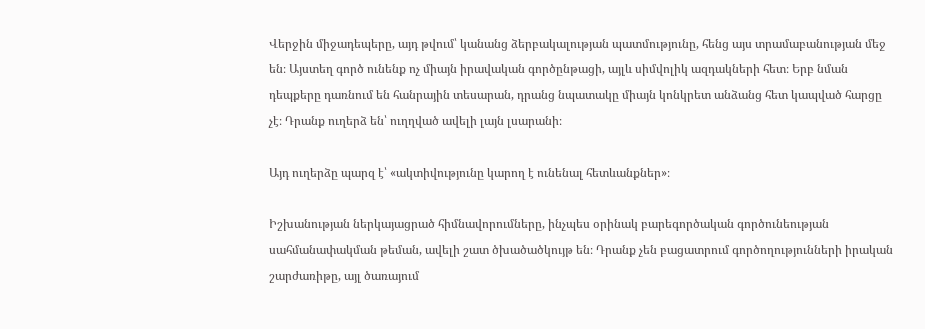Վերջին միջադեպերը, այդ թվում՝ կանանց ձերբակալության պատմությունը, հենց այս տրամաբանության մեջ են։ Այստեղ գործ ունենք ոչ միայն իրավական գործընթացի, այլև սիմվոլիկ ազդակների հետ։ Երբ նման դեպքերը դառնում են հանրային տեսարան, դրանց նպատակը միայն կոնկրետ անձանց հետ կապված հարցը չէ։ Դրանք ուղերձ են՝ ուղղված ավելի լայն լսարանի։

Այդ ուղերձը պարզ է՝ «ակտիվությունը կարող է ունենալ հետևանքներ»։

Իշխանության ներկայացրած հիմնավորումները, ինչպես օրինակ բարեգործական գործունեության սահմանափակման թեման, ավելի շատ ծխածածկույթ են։ Դրանք չեն բացատրում գործողությունների իրական շարժառիթը, այլ ծառայում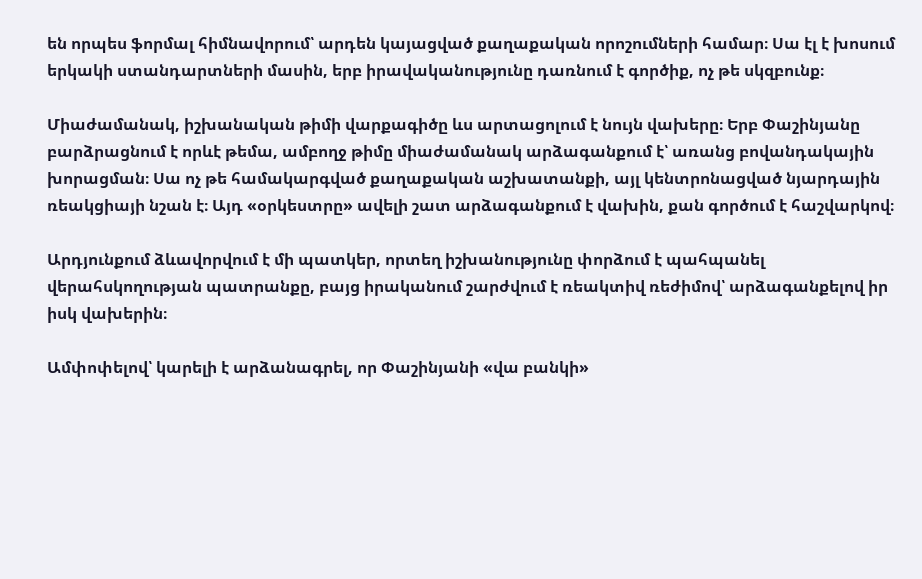են որպես ֆորմալ հիմնավորում՝ արդեն կայացված քաղաքական որոշումների համար։ Սա էլ է խոսում երկակի ստանդարտների մասին, երբ իրավականությունը դառնում է գործիք, ոչ թե սկզբունք։

Միաժամանակ, իշխանական թիմի վարքագիծը ևս արտացոլում է նույն վախերը։ Երբ Փաշինյանը բարձրացնում է որևէ թեմա, ամբողջ թիմը միաժամանակ արձագանքում է՝ առանց բովանդակային խորացման։ Սա ոչ թե համակարգված քաղաքական աշխատանքի, այլ կենտրոնացված նյարդային ռեակցիայի նշան է։ Այդ «օրկեստրը» ավելի շատ արձագանքում է վախին, քան գործում է հաշվարկով։

Արդյունքում ձևավորվում է մի պատկեր, որտեղ իշխանությունը փորձում է պահպանել վերահսկողության պատրանքը, բայց իրականում շարժվում է ռեակտիվ ռեժիմով՝ արձագանքելով իր իսկ վախերին։

Ամփոփելով՝ կարելի է արձանագրել, որ Փաշինյանի «վա բանկի»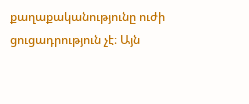քաղաքականությունը ուժի ցուցադրություն չէ։ Այն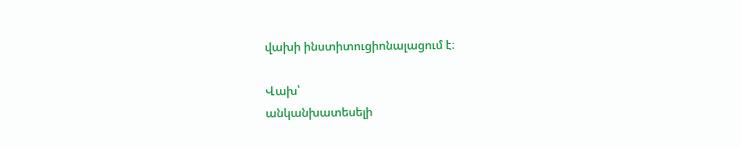վախի ինստիտուցիոնալացում է։

Վախ՝
անկանխատեսելի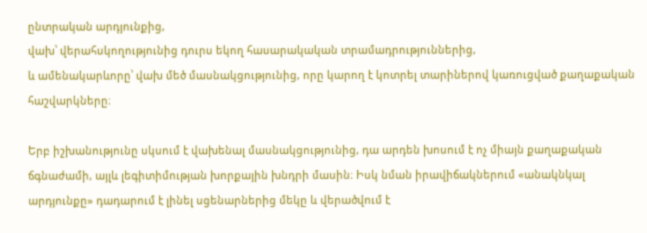ընտրական արդյունքից,
վախ՝ վերահսկողությունից դուրս եկող հասարակական տրամադրություններից,
և ամենակարևորը՝ վախ մեծ մասնակցությունից, որը կարող է կոտրել տարիներով կառուցված քաղաքական հաշվարկները։

Երբ իշխանությունը սկսում է վախենալ մասնակցությունից, դա արդեն խոսում է ոչ միայն քաղաքական ճգնաժամի, այլև լեգիտիմության խորքային խնդրի մասին։ Իսկ նման իրավիճակներում «անակնկալ արդյունքը» դադարում է լինել սցենարներից մեկը և վերածվում է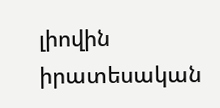լիովին իրատեսական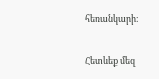հեռանկարի։

Հետևեք մեզ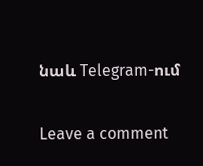նաև Telegram-ում

Leave a comment